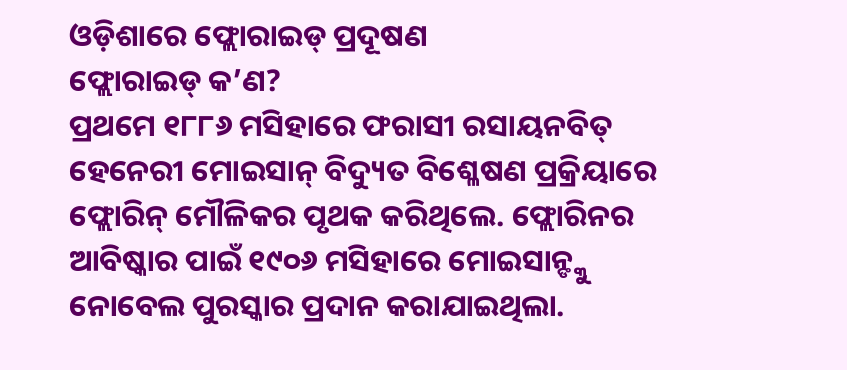ଓଡ଼ିଶାରେ ଫ୍ଲୋରାଇଡ୍ ପ୍ରଦୂଷଣ
ଫ୍ଲୋରାଇଡ୍ କ’ଣ?
ପ୍ରଥମେ ୧୮୮୬ ମସିହାରେ ଫରାସୀ ରସାୟନବିତ୍ ହେନେରୀ ମୋଇସାନ୍ ବିଦ୍ୟୁତ ବିଶ୍ଳେଷଣ ପ୍ରକ୍ରିୟାରେ ଫ୍ଲୋରିନ୍ ମୌଳିକର ପୃଥକ କରିଥିଲେ. ଫ୍ଲୋରିନର ଆବିଷ୍କାର ପାଇଁ ୧୯୦୬ ମସିହାରେ ମୋଇସାନ୍ଙ୍କୁ ନୋବେଲ ପୁରସ୍କାର ପ୍ରଦାନ କରାଯାଇଥିଲା.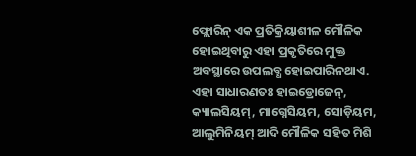ଫ୍ଲୋରିନ୍ ଏକ ପ୍ରତିକ୍ରିୟାଶୀଳ ମୌଳିକ ହୋଇଥିବାରୁ ଏହା ପ୍ରକୃତିରେ ମୁକ୍ତ ଅବସ୍ଥାରେ ଉପଲବ୍ଧ ହୋଇପାରିନଥାଏ. ଏହା ସାଧାରଣତଃ ହାଇଡ୍ରୋଜେନ୍, କ୍ୟାଲସିୟମ୍, ମାଗ୍ନେସିୟମ, ସୋଡ଼ିୟମ, ଆଲୁମିନିୟମ୍ ଆଦି ମୌଳିକ ସହିତ ମିଶି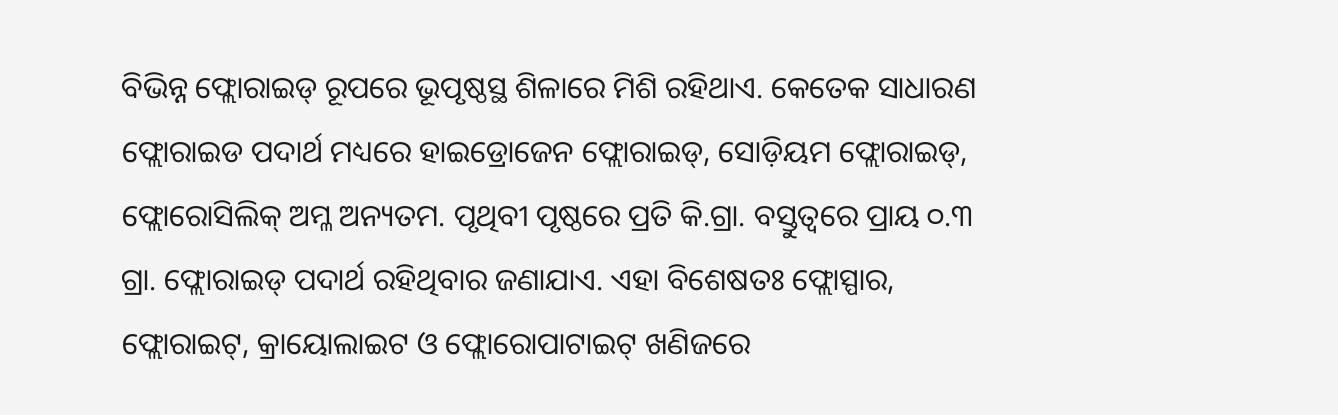ବିଭିନ୍ନ ଫ୍ଲୋରାଇଡ୍ ରୂପରେ ଭୂପୃଷ୍ଠସ୍ଥ ଶିଳାରେ ମିଶି ରହିଥାଏ. କେତେକ ସାଧାରଣ ଫ୍ଲୋରାଇଡ ପଦାର୍ଥ ମଧ୍ୟରେ ହାଇଡ୍ରୋଜେନ ଫ୍ଲୋରାଇଡ୍, ସୋଡ଼ିୟମ ଫ୍ଲୋରାଇଡ୍, ଫ୍ଲୋରୋସିଲିକ୍ ଅମ୍ଳ ଅନ୍ୟତମ. ପୃଥିବୀ ପୃଷ୍ଠରେ ପ୍ରତି କି.ଗ୍ରା. ବସ୍ତୁତ୍ୱରେ ପ୍ରାୟ ୦.୩ ଗ୍ରା. ଫ୍ଲୋରାଇଡ୍ ପଦାର୍ଥ ରହିଥିବାର ଜଣାଯାଏ. ଏହା ବିଶେଷତଃ ଫ୍ଲୋସ୍ପାର, ଫ୍ଲୋରାଇଟ୍, କ୍ରାୟୋଲାଇଟ ଓ ଫ୍ଲୋରୋପାଟାଇଟ୍ ଖଣିଜରେ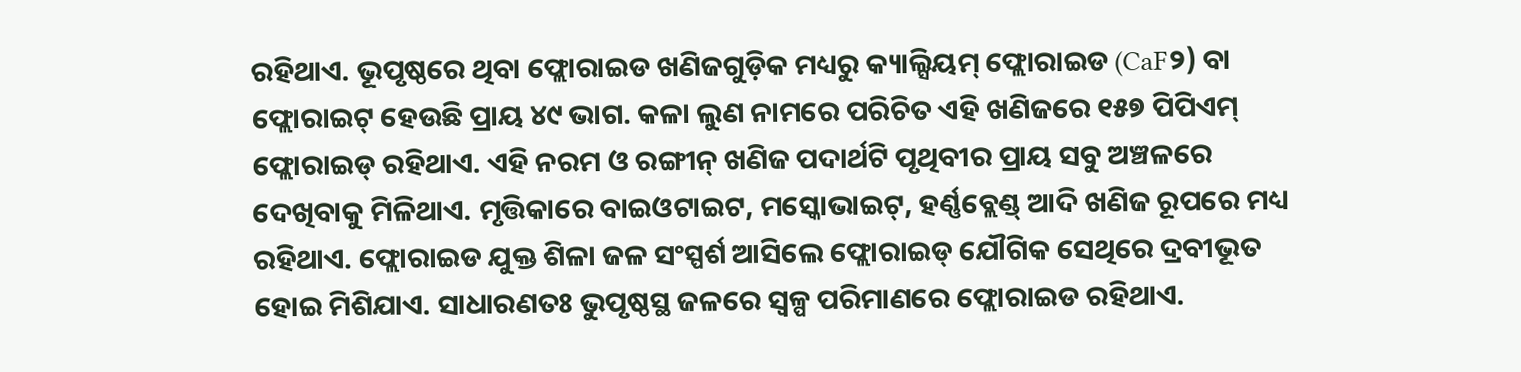ରହିଥାଏ. ଭୂପୃଷ୍ଠରେ ଥିବା ଫ୍ଲୋରାଇଡ ଖଣିଜଗୁଡ଼ିକ ମଧ୍ୟରୁ କ୍ୟାଲ୍ସିୟମ୍ ଫ୍ଲୋରାଇଡ (CaF୨) ବା ଫ୍ଲୋରାଇଟ୍ ହେଉଛି ପ୍ରାୟ ୪୯ ଭାଗ. କଳା ଲୁଣ ନାମରେ ପରିଚିତ ଏହି ଖଣିଜରେ ୧୫୭ ପିପିଏମ୍ ଫ୍ଲୋରାଇଡ୍ ରହିଥାଏ. ଏହି ନରମ ଓ ରଙ୍ଗୀନ୍ ଖଣିଜ ପଦାର୍ଥଟି ପୃଥିବୀର ପ୍ରାୟ ସବୁ ଅଞ୍ଚଳରେ ଦେଖିବାକୁ ମିଳିଥାଏ. ମୃତ୍ତିକାରେ ବାଇଓଟାଇଟ, ମସ୍କୋଭାଇଟ୍, ହର୍ଣ୍ଣବ୍ଲେଣ୍ଡ୍ ଆଦି ଖଣିଜ ରୂପରେ ମଧ୍ୟ ରହିଥାଏ. ଫ୍ଲୋରାଇଡ ଯୁକ୍ତ ଶିଳା ଜଳ ସଂସ୍ପର୍ଶ ଆସିଲେ ଫ୍ଲୋରାଇଡ୍ ଯୌଗିକ ସେଥିରେ ଦ୍ରବୀଭୂତ ହୋଇ ମିଶିଯାଏ. ସାଧାରଣତଃ ଭୁପୃଷ୍ଠସ୍ଥ ଜଳରେ ସ୍ୱଳ୍ପ ପରିମାଣରେ ଫ୍ଲୋରାଇଡ ରହିଥାଏ.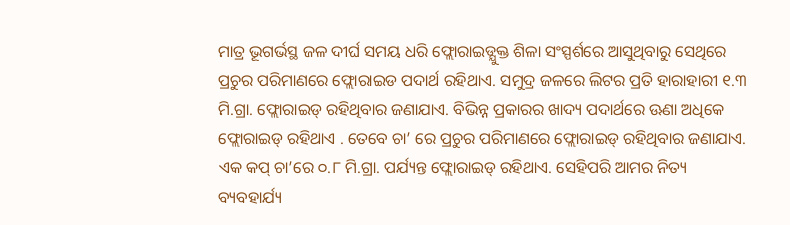ମାତ୍ର ଭୂଗର୍ଭସ୍ଥ ଜଳ ଦୀର୍ଘ ସମୟ ଧରି ଫ୍ଲୋରାଇଡ୍ଯୁକ୍ତ ଶିଳା ସଂସ୍ପର୍ଶରେ ଆସୁଥିବାରୁ ସେଥିରେ ପ୍ରଚୁର ପରିମାଣରେ ଫ୍ଲୋରାଇଡ ପଦାର୍ଥ ରହିଥାଏ. ସମୁଦ୍ର ଜଳରେ ଲିଟର ପ୍ରତି ହାରାହାରୀ ୧.୩ ମି.ଗ୍ରା. ଫ୍ଲୋରାଇଡ୍ ରହିଥିବାର ଜଣାଯାଏ. ବିଭିନ୍ନ ପ୍ରକାରର ଖାଦ୍ୟ ପଦାର୍ଥରେ ଊଣା ଅଧିକେ ଫ୍ଲୋରାଇଡ୍ ରହିଥାଏ . ତେବେ ଚା’ ରେ ପ୍ରଚୁର ପରିମାଣରେ ଫ୍ଲୋରାଇଡ୍ ରହିଥିବାର ଜଣାଯାଏ. ଏକ କପ୍ ଚା’ରେ ୦.୮ ମି.ଗ୍ରା. ପର୍ଯ୍ୟନ୍ତ ଫ୍ଲୋରାଇଡ୍ ରହିଥାଏ. ସେହିପରି ଆମର ନିତ୍ୟ ବ୍ୟବହାର୍ଯ୍ୟ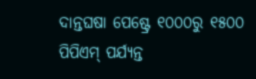ଦାନ୍ତଘଷା ପେଷ୍ଟ୍ରେ ୧୦୦୦ରୁ ୧୫୦୦ ପିପିଏମ୍ ପର୍ଯ୍ୟନ୍ତ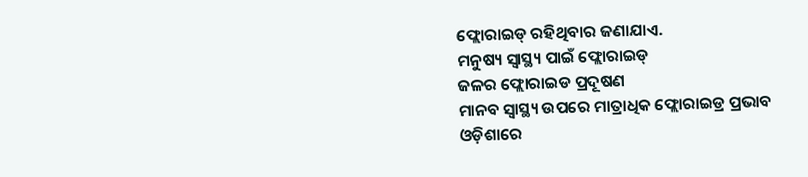ଫ୍ଲୋରାଇଡ୍ ରହିଥିବାର ଜଣାଯାଏ.
ମନୁଷ୍ୟ ସ୍ୱାସ୍ଥ୍ୟ ପାଇଁ ଫ୍ଲୋରାଇଡ୍
ଜଳର ଫ୍ଲୋରାଇଡ ପ୍ରଦୂଷଣ
ମାନବ ସ୍ୱାସ୍ଥ୍ୟ ଉପରେ ମାତ୍ରାଧିକ ଫ୍ଲୋରାଇଡ୍ର ପ୍ରଭାବ
ଓଡ଼ିଶାରେ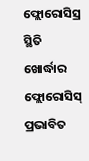ଫ୍ଲୋରୋସିସ୍ର ସ୍ଥିତି
ଖୋର୍ଦ୍ଧାର ଫ୍ଲୋରୋସିସ୍ ପ୍ରଭାବିତ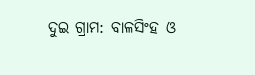ଦୁଇ ଗ୍ରାମ: ବାଳସିଂହ ଓ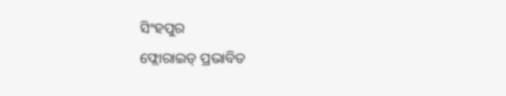ସିଂହପୁର
ଫ୍ଲୋରାଇଡ୍ ପ୍ରଭାବିତ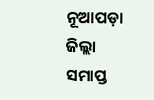ନୂଆପଡ଼ା ଜିଲ୍ଲା
ସମାପ୍ତ